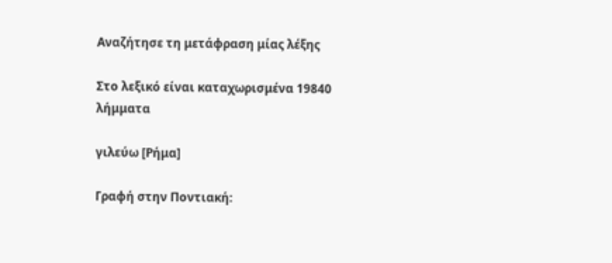Αναζήτησε τη μετάφραση μίας λέξης

Στο λεξικό είναι καταχωρισμένα 19840 λήμματα

γιλεύω [Ρήμα]

Γραφή στην Ποντιακή: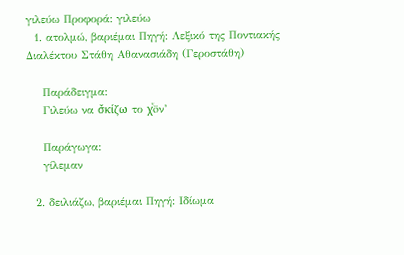γιλεύω Προφορά: γιλεύω
  1. ατολμώ, βαριέμαι Πηγή: Λεξικό της Ποντιακής Διαλέκτου Στάθη Αθανασιάδη (Γεροστάθη)

    Παράδειγμα:
    Γιλεύω να σ̌κίζω το χͮöν’

    Παράγωγα:
    γίλεμαν

  2. δειλιάζω, βαριέμαι Πηγή: Ιδίωμα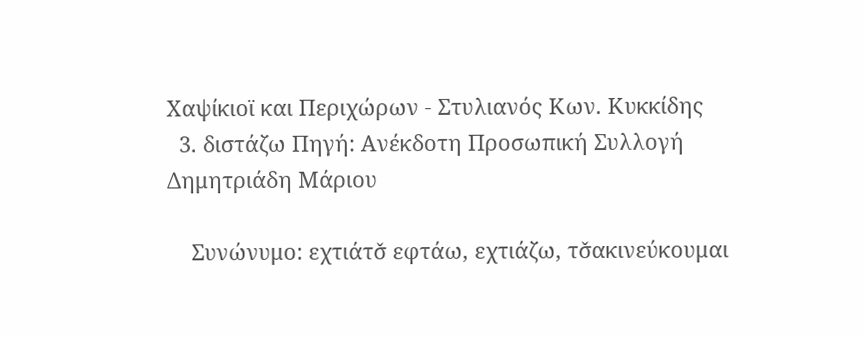Χαψίκιοϊ και Περιχώρων - Στυλιανός Κων. Κυκκίδης
  3. διστάζω Πηγή: Ανέκδοτη Προσωπική Συλλογή Δημητριάδη Μάριου

    Συνώνυμο: εχτιάτσ̌ εφτάω, εχτιάζω, τσ̌ακινεύκουμαι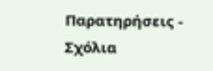Παρατηρήσεις - Σχόλια